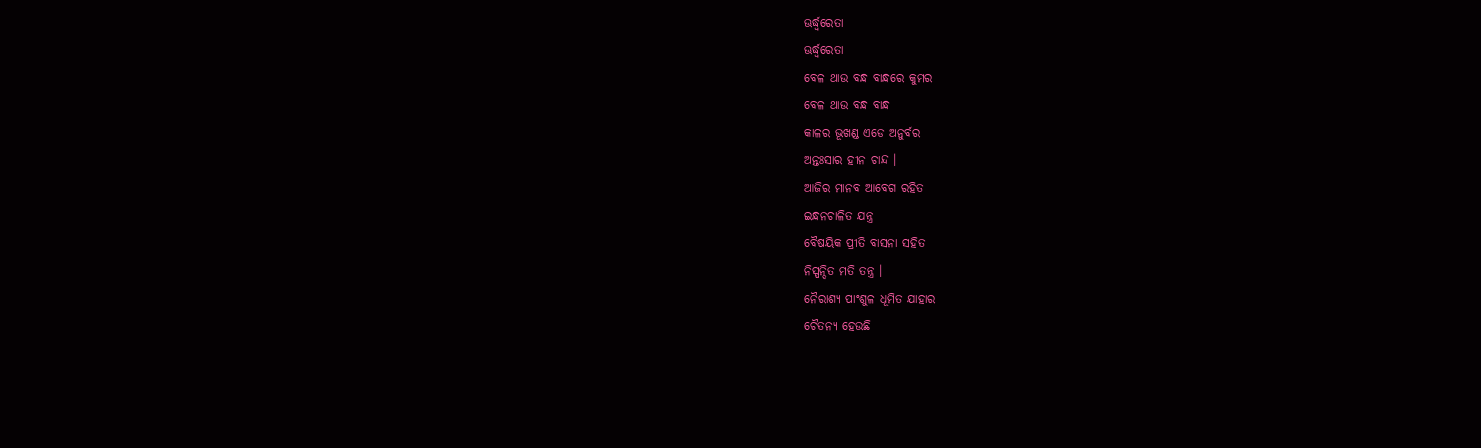ଊର୍ଦ୍ଧ୍ୱରେତା
ଊର୍ଦ୍ଧ୍ୱରେତା
ବେଳ ଥାଉ ବନ୍ଧ ବାନ୍ଧରେ କୁମର
ବେଳ ଥାଉ ବନ୍ଧ ବାନ୍ଧ
କାଳର ଭୂଖଣ୍ଡ ଏଡେ ଅନୁର୍ବର
ଅନ୍ତଃସାର ହୀନ ଚାନ୍ଦ ।
ଆଜିର ମାନବ ଆବେଗ ରହିତ
ଇନ୍ଧନଚାଳିତ ଯନ୍ତ୍ର
ବୈଷୟିକ ପ୍ରୀତି ବାସନା ସହିତ
ନିସ୍ପନ୍ଦିତ ମତି ତନ୍ତ୍ର ।
ନୈରାଶ୍ୟ ପାଂଶୁଳ ଧୂମିତ ଯାହାର
ଚୈତନ୍ୟ ହେଉଛି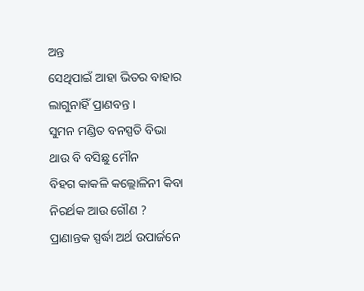ଅନ୍ତ
ସେଥିପାଇଁ ଆହା ଭିତର ବାହାର
ଲାଗୁନାହିଁ ପ୍ରାଣବନ୍ତ ।
ସୁମନ ମଣ୍ଡିତ ବନସ୍ପତି ବିଭା
ଥାଉ ବି ବସିଛୁ ମୌନ
ବିହଗ କାକଳି କଲ୍ଲୋଳିନୀ କିବା
ନିରର୍ଥକ ଆଉ ଗୌଣ ?
ପ୍ରାଣାନ୍ତକ ସ୍ପର୍ଦ୍ଧା ଅର୍ଥ ଉପାର୍ଜନେ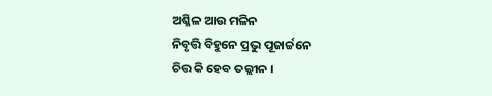ଅଶ୍ଳିଳ ଆଉ ମଳିନ
ନିବୃତ୍ତି ବିହୁନେ ପ୍ରଭୁ ପୂଜାର୍ଚ୍ଚନେ
ଚିତ୍ତ କି ହେବ ତଲ୍ଲୀନ ।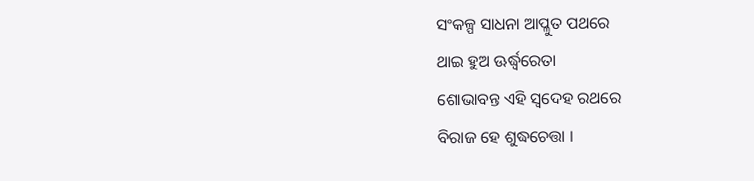ସଂକଳ୍ପ ସାଧନା ଆପ୍ଳୁତ ପଥରେ
ଥାଇ ହୁଅ ଊର୍ଦ୍ଧ୍ଵରେତା
ଶୋଭାବନ୍ତ ଏହି ସ୍ୱଦେହ ରଥରେ
ବିରାଜ ହେ ଶୁଦ୍ଧଚେତ୍ତା ।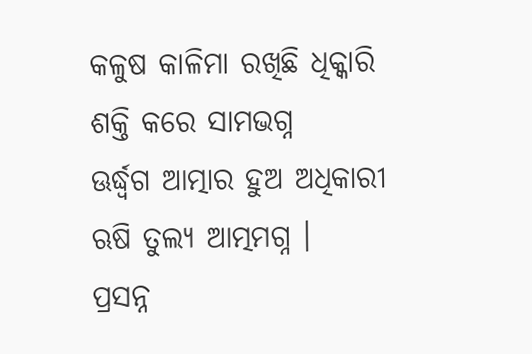କଳୁଷ କାଳିମା ରଖିଛି ଧିକ୍କାରି
ଶକ୍ତି କରେ ସାମଭଗ୍ନ
ଊର୍ଦ୍ଧ୍ୱଗ ଆତ୍ମାର ହୁଅ ଅଧିକାରୀ
ଋଷି ତୁଲ୍ୟ ଆତ୍ମମଗ୍ନ ।
ପ୍ରସନ୍ନ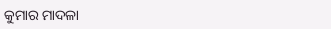କୁମାର ମାଦଳା